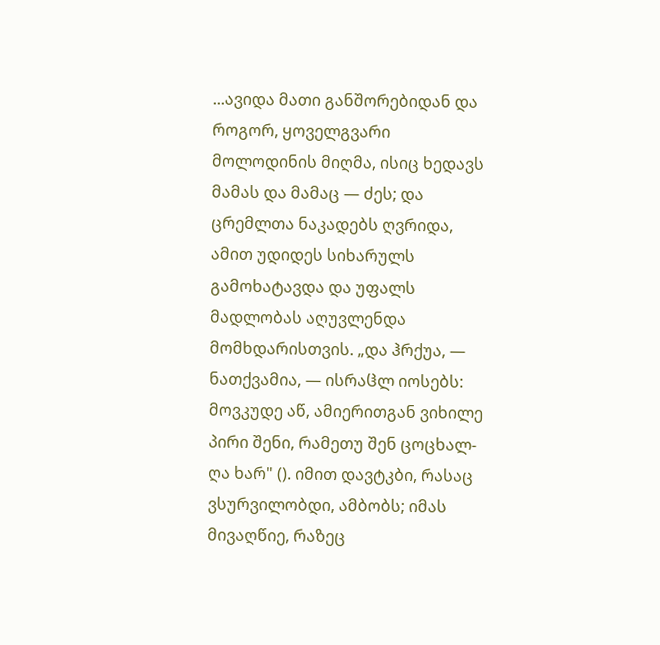...ავიდა მათი განშორებიდან და როგორ, ყოველგვარი მოლოდინის მიღმა, ისიც ხედავს მამას და მამაც — ძეს; და ცრემლთა ნაკადებს ღვრიდა, ამით უდიდეს სიხარულს გამოხატავდა და უფალს მადლობას აღუვლენდა მომხდარისთვის. „და ჰრქუა, — ნათქვამია, — ისრაჱლ იოსებს: მოვკუდე აწ, ამიერითგან ვიხილე პირი შენი, რამეთუ შენ ცოცხალ-ღა ხარ" (). იმით დავტკბი, რასაც ვსურვილობდი, ამბობს; იმას მივაღწიე, რაზეც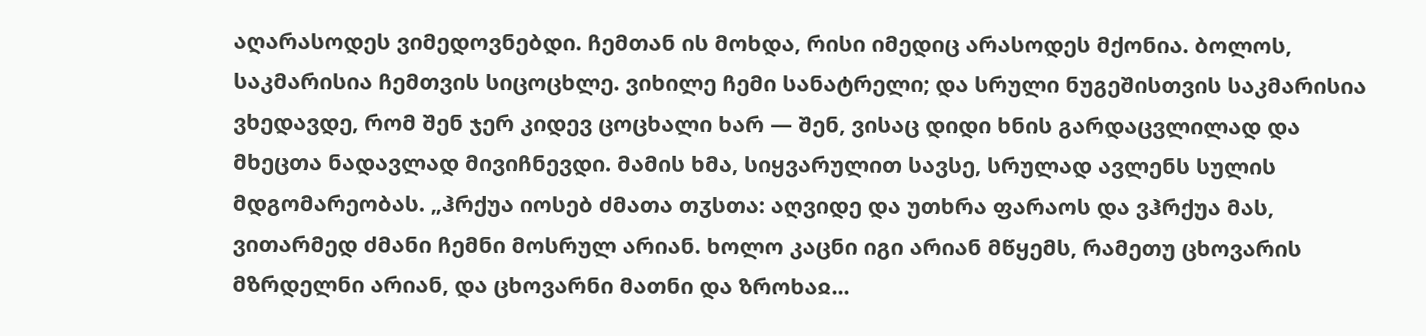აღარასოდეს ვიმედოვნებდი. ჩემთან ის მოხდა, რისი იმედიც არასოდეს მქონია. ბოლოს, საკმარისია ჩემთვის სიცოცხლე. ვიხილე ჩემი სანატრელი; და სრული ნუგეშისთვის საკმარისია ვხედავდე, რომ შენ ჯერ კიდევ ცოცხალი ხარ — შენ, ვისაც დიდი ხნის გარდაცვლილად და მხეცთა ნადავლად მივიჩნევდი. მამის ხმა, სიყვარულით სავსე, სრულად ავლენს სულის მდგომარეობას. „ჰრქუა იოსებ ძმათა თჳსთა: აღვიდე და უთხრა ფარაოს და ვჰრქუა მას, ვითარმედ ძმანი ჩემნი მოსრულ არიან. ხოლო კაცნი იგი არიან მწყემს, რამეთუ ცხოვარის მზრდელნი არიან, და ცხოვარნი მათნი და ზროხაჲ...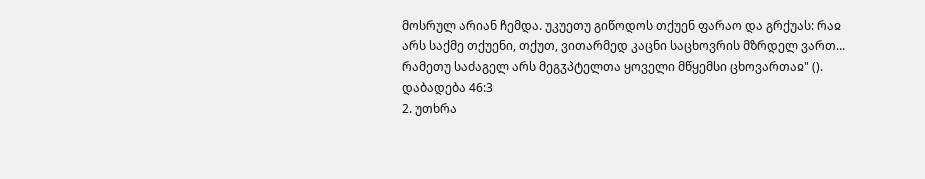მოსრულ არიან ჩემდა. უკუეთუ გიწოდოს თქუენ ფარაო და გრქუას: რაჲ არს საქმე თქუენი, თქუთ, ვითარმედ კაცნი საცხოვრის მზრდელ ვართ... რამეთუ საძაგელ არს მეგჳპტელთა ყოველი მწყემსი ცხოვართაჲ" ().
დაბადება 46:3
2. უთხრა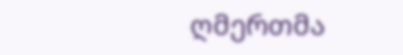ღმერთმა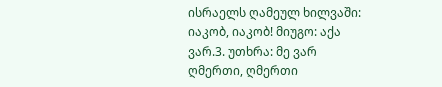ისრაელს ღამეულ ხილვაში: იაკობ, იაკობ! მიუგო: აქა ვარ.3. უთხრა: მე ვარ ღმერთი, ღმერთი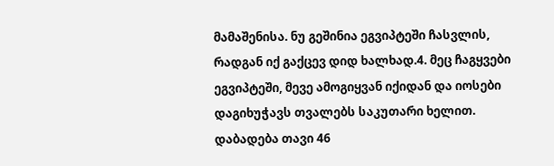მამაშენისა. ნუ გეშინია ეგვიპტეში ჩასვლის, რადგან იქ გაქცევ დიდ ხალხად.4. მეც ჩაგყვები ეგვიპტეში, მევე ამოგიყვან იქიდან და იოსები დაგიხუჭავს თვალებს საკუთარი ხელით.
დაბადება თავი 46